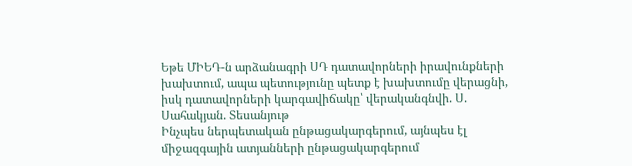Եթե ՄԻԵԴ-ն արձանագրի ՍԴ դատավորների իրավունքների խախտում, ապա պետությունը պետք է խախտումը վերացնի, իսկ դատավորների կարգավիճակը՝ վերականգնվի. Ս. Սահակյան. Տեսանյութ
Ինչպես ներպետական ընթացակարգերում, այնպես էլ միջազգային ատյանների ընթացակարգերում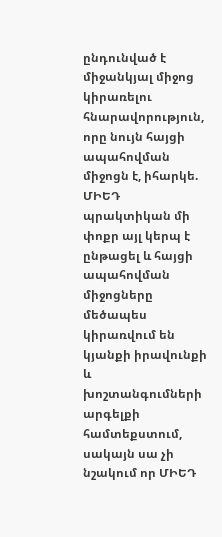ընդունված է միջանկյալ միջոց կիրառելու հնարավորություն, որը նույն հայցի ապահովման միջոցն է, իհարկե. ՄԻԵԴ պրակտիկան մի փոքր այլ կերպ է ընթացել և հայցի ապահովման միջոցները մեծապես կիրառվում են կյանքի իրավունքի և խոշտանգումների արգելքի համտեքստում, սակայն սա չի նշակում որ ՄԻԵԴ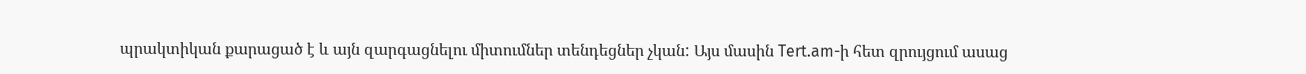պրակտիկան քարացած է և այն զարգացնելու միտումներ տենդեցներ չկան: Այս մասին Tert.am-ի հետ զրույցում ասաց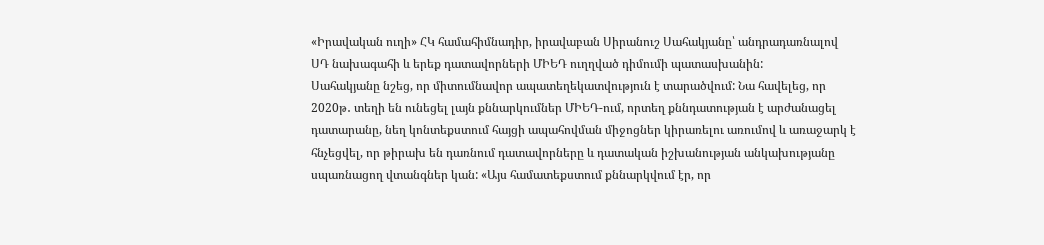«Իրավական ուղի» ՀԿ համահիմնադիր, իրավաբան Սիրանուշ Սահակյանը՝ անդրադառնալով ՍԴ նախագահի և երեք դատավորների ՄԻԵԴ ուղղված դիմումի պատասխանին:
Սահակյանը նշեց, որ միտումնավոր ապատեղեկատվություն է տարածվում: Նա հավելեց, որ 2020թ․ տեղի են ունեցել լայն քննարկումներ ՄԻԵԴ-ում, որտեղ քննդատության է արժանացել դատարանը, նեղ կոնտեքստում հայցի ապահովման միջոցներ կիրառելու առումով և առաջարկ է հնչեցվել, որ թիրախ են դառնում դատավորները և դատական իշխանության անկախությանը սպառնացող վտանգներ կան: «Այս համատեքստում քննարկվում էր, որ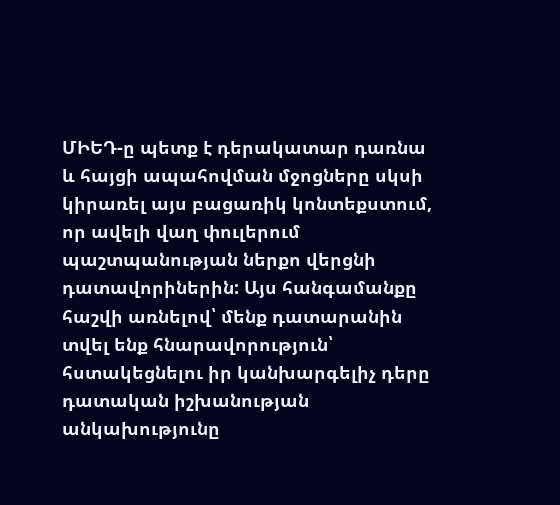ՄԻԵԴ-ը պետք է դերակատար դառնա և հայցի ապահովման մջոցները սկսի կիրառել այս բացառիկ կոնտեքստում, որ ավելի վաղ փուլերում պաշտպանության ներքո վերցնի դատավորիներին: Այս հանգամանքը հաշվի առնելով՝ մենք դատարանին տվել ենք հնարավորություն՝ հստակեցնելու իր կանխարգելիչ դերը դատական իշխանության անկախությունը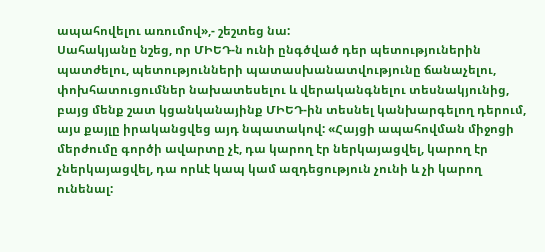ապահովելու առումով»,- շեշտեց նա:
Սահակյանը նշեց, որ ՄԻԵԴ-ն ունի ընգծված դեր պետություներին պատժելու, պետությունների պատասխանատվությունը ճանաչելու, փոխհատուցումներ նախատեսելու և վերականգնելու տեսնակյունից, բայց մենք շատ կցանկանայինք ՄԻԵԴ-ին տեսնել կանխարգելող դերում, այս քայլը իրականցվեց այդ նպատակով: «Հայցի ապահովման միջոցի մերժումը գործի ավարտը չէ, դա կարող էր ներկայացվել, կարող էր չներկայացվել, դա որևէ կապ կամ ազդեցություն չունի և չի կարող ունենալ: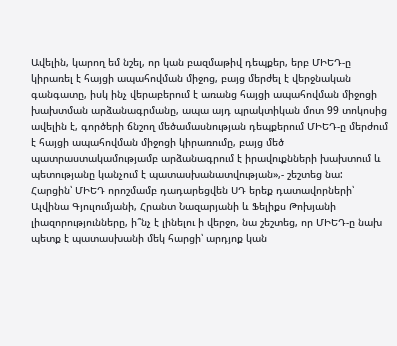Ավելին, կարող եմ նշել, որ կան բազմաթիվ դեպքեր, երբ ՄԻԵԴ-ը կիրառել է հայցի ապահովման միջոց, բայց մերժել է վերջնական գանգատը, իսկ ինչ վերաբերում է առանց հայցի ապահովման միջոցի խախտման արձանագրմանը, ապա այդ պրակտիկան մոտ 99 տոկոսից ավելին է, գործերի ճնշող մեծամասնության դեպքերում ՄԻԵԴ-ը մերժում է հայցի ապահովման միջոցի կիրառումը, բայց մեծ պատրաստակամությամբ արձանագրում է իրավուքնների խախտում և պետությանը կանչում է պատասխանատվության»,- շեշտեց նա:
Հարցին՝ ՄԻԵԴ որոշմամբ դադարեցվեն ՍԴ երեք դատավորների՝ Ալվինա Գյուլումյանի, Հրանտ Նազարյանի և Ֆելիքս Թոխյանի լիազորությունները, ի՞նչ է լինելու ի վերջո, նա շեշտեց, որ ՄԻԵԴ-ը նախ պետք է պատասխանի մեկ հարցի՝ արդյոք կան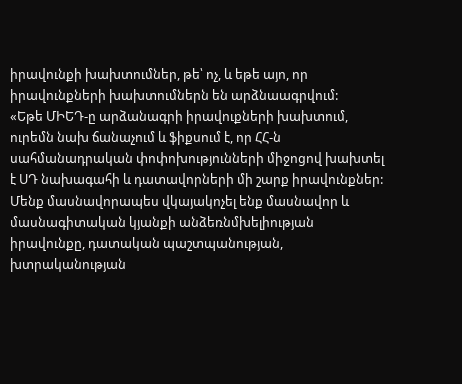իրավունքի խախտումներ, թե՝ ոչ, և եթե այո, որ իրավունքների խախտումներն են արձնաագրվում:
«Եթե ՄԻԵԴ-ը արձանագրի իրավուքների խախտում, ուրեմն նախ ճանաչում և ֆիքսում է, որ ՀՀ-ն սահմանադրական փոփոխությունների միջոցով խախտել է ՍԴ նախագահի և դատավորների մի շարք իրավունքներ: Մենք մասնավորապես վկայակոչել ենք մասնավոր և մասնագիտական կյանքի անձեռնմխելիության իրավունքը, դատական պաշտպանության, խտրականության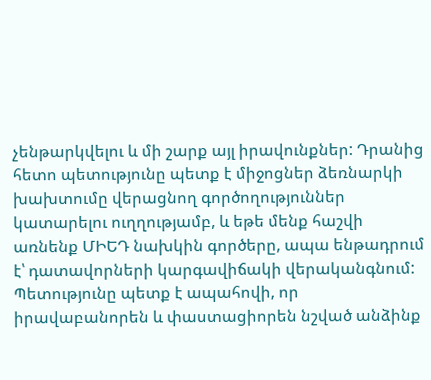չենթարկվելու և մի շարք այլ իրավունքներ: Դրանից հետո պետությունը պետք է միջոցներ ձեռնարկի խախտումը վերացնող գործողություններ կատարելու ուղղությամբ, և եթե մենք հաշվի առնենք ՄԻԵԴ նախկին գործերը, ապա ենթադրում է՝ դատավորների կարգավիճակի վերականգնում: Պետությունը պետք է ապահովի, որ իրավաբանորեն և փաստացիորեն նշված անձինք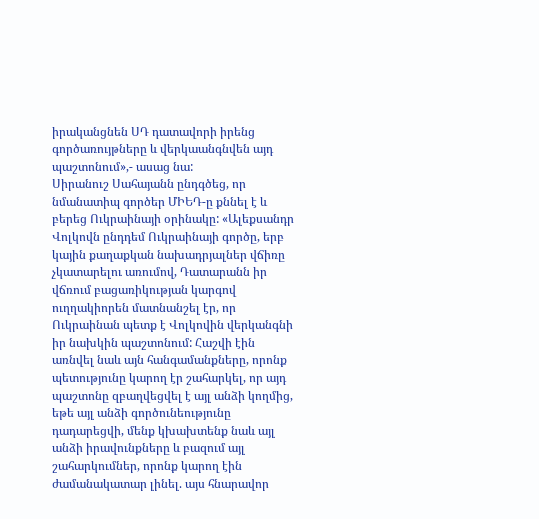իրականցնեն ՍԴ դատավորի իրենց գործառույթները և վերկաանգնվեն այդ պաշտոնում»,- ասաց նա:
Սիրանուշ Սահայանն ընդգծեց, որ նմանատիպ գործեր ՄԻԵԴ-ը քննել է և բերեց Ուկրաինայի օրինակը: «Ալեքսանդր Վոլկովն ընդդեմ Ուկրաինայի գործը, երբ կային քաղաքկան նախադրյալներ վճիռը չկատարելու առումով, Դատարանն իր վճռում բացառիկության կարգով ուղղակիորեն մատնանշել էր, որ Ուկրաինան պետք է Վոլկովին վերկանգնի իր նախկին պաշտոնում: Հաշվի էին առնվել նաև այն հանգամանքները, որոնք պետությունը կարող էր շահարկել, որ այդ պաշտոնը զբաղվեցվել է այլ անձի կողմից, եթե այլ անձի գործունեությունը դադարեցվի, մենք կխախտենք նաև այլ անձի իրավունքները և բազում այլ շահարկումներ, որոնք կարող էին ժամանակատար լինել. այս հնարավոր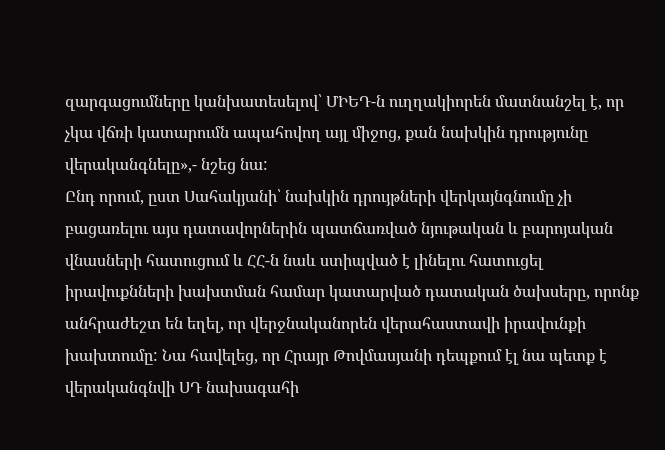զարգացումները կանխատեսելով՝ ՄԻԵԴ-ն ուղղակիորեն մատնանշել է, որ չկա վճռի կատարումն ապահովող այլ միջոց, քան նախկին դրությունը վերականգնելը»,- նշեց նա:
Ընդ որում, ըստ Սահակյանի՝ նախկին դրույթների վերկայնգնումը չի բացառելու այս դատավորներին պատճառված նյութական և բարոյական վնասների հատուցում և ՀՀ-ն նաև ստիպված է լինելու հատուցել իրավուքնների խախտման համար կատարված դատական ծախսերը, որոնք անհրաժեշտ են եղել, որ վերջնականորեն վերահաստավի իրավունքի խախտումը: Նա հավելեց, որ Հրայր Թովմասյանի դեպքում էլ նա պետք է վերականգնվի ՍԴ նախագահի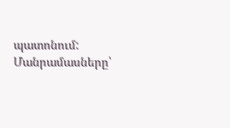պատոնում:
Մանրամասները՝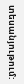տեսանյութում: